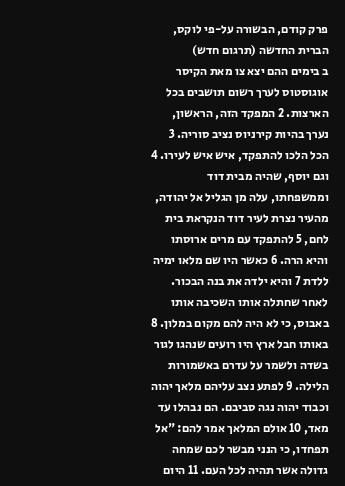פרק קודם, הבשורה על-פי לוקס, הברית החדשה (תרגום חדש)
ב בימים ההם יצא צו מאת הקיסר אוגוסטוס לערך רשום תושבים בכל הארצות. 2 המפקד הזה, הראשון, נערך בהיות קירניוס נציב סוריה. 3 הכל הלכו להתפקד, איש איש לעירו. 4 וגם יוסף, שהיה מבית דוד וממשפחתו, עלה מן הגליל אל יהודה, מהעיר נצרת לעיר דוד הנקראת בית לחם, 5 להתפקד עם מרים ארוסתו והיא הרה. 6 כאשר היו שם מלאו ימיה ללדת 7 והיא ילדה את בנה הבכור. לאחר שחתלה אותו השכיבה אותו באבוס, כי לא היה להם מקום במלון. 8 באותו חבל ארץ היו רועים שנהגו לגור בשדה ולשמר על עדרם באשמורות הלילה. 9 לפתע נצב עליהם מלאך יהוה וכבוד יהוה נגה סביבם. הם נבהלו עד מאד, 10 אולם המלאך אמר להם: "אל תפחדו, כי הנני מבשר לכם שמחה גדולה אשר תהיה לכל העם. 11 היום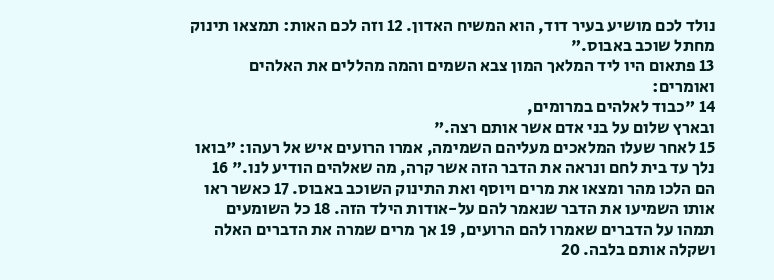נולד לכם מושיע בעיר דוד, הוא המשיח האדון. 12 וזה לכם האות: תמצאו תינוק מחתל שוכב באבוס."
13 פתאום היו ליד המלאך המון צבא השמים והמה מהללים את האלהים ואומרים:
14 "כבוד לאלהים במרומים,
ובארץ שלום על בני אדם אשר אותם רצה."
15 לאחר שעלו המלאכים מעליהם השמימה, אמרו הרועים איש אל רעהו: "בואו נלך עד בית לחם ונראה את הדבר הזה אשר קרה, מה שאלהים הודיע לנו." 16 הם הלכו מהר ומצאו את מרים ויוסף ואת התינוק השוכב באבוס. 17 כאשר ראו אותו השמיעו את הדבר שנאמר להם על-אודות הילד הזה. 18 כל השומעים תמהו על הדברים שאמרו להם הרועים, 19 אך מרים שמרה את הדברים האלה ושקלה אותם בלבה. 20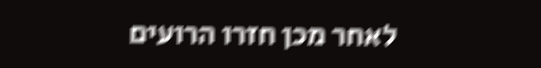לאחר מכן חזרו הרועים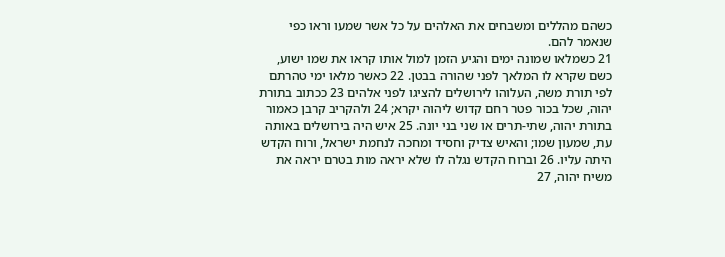כשהם מהללים ומשבחים את האלהים על כל אשר שמעו וראו כפי שנאמר להם.
21 כשמלאו שמונה ימים והגיע הזמן למול אותו קראו את שמו ישוע, כשם שקרא לו המלאך לפני שהורה בבטן. 22 כאשר מלאו ימי טהרתם לפי תורת משה, העלוהו לירושלים להציגו לפני אלהים 23 ככתוב בתורת יהוה, שכל בכור פטר רחם קדוש ליהוה יקרא; 24 ולהקריב קרבן כאמור בתורת יהוה, שתי-תרים או שני בני יונה. 25 איש היה בירושלים באותה עת, שמעון שמו; והאיש צדיק וחסיד ומחכה לנחמת ישראל, ורוח הקדש היתה עליו. 26 וברוח הקדש נגלה לו שלא יראה מות בטרם יראה את משיח יהוה, 27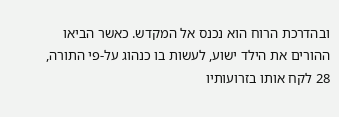ובהדרכת הרוח הוא נכנס אל המקדש. כאשר הביאו ההורים את הילד ישוע, לעשות בו כנהוג על-פי התורה, 28 לקח אותו בזרועותיו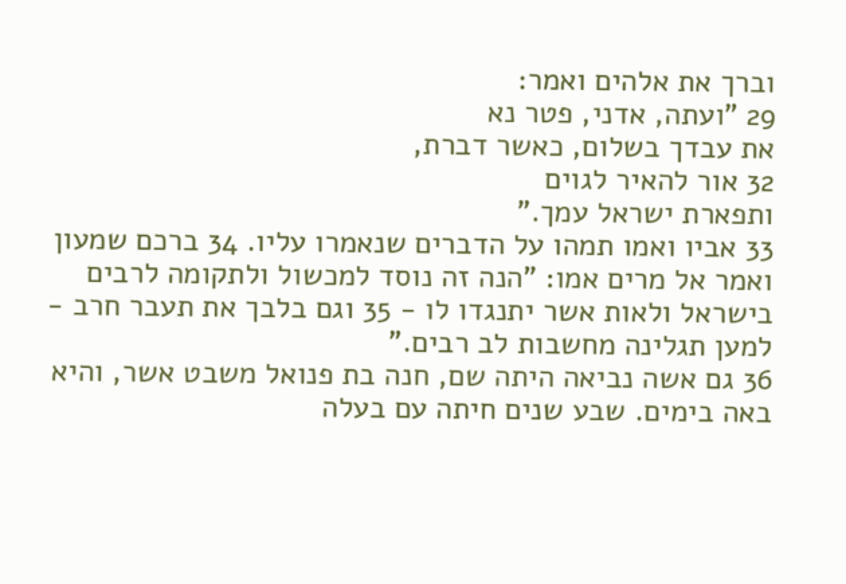וברך את אלהים ואמר:
29 "ועתה, אדני, פטר נא
את עבדך בשלום, כאשר דברת,
32 אור להאיר לגוים
ותפארת ישראל עמך."
33 אביו ואמו תמהו על הדברים שנאמרו עליו. 34 ברכם שמעון ואמר אל מרים אמו: "הנה זה נוסד למכשול ולתקומה לרבים בישראל ולאות אשר יתנגדו לו - 35 וגם בלבך את תעבר חרב - למען תגלינה מחשבות לב רבים."
36 גם אשה נביאה היתה שם, חנה בת פנואל משבט אשר, והיא באה בימים. שבע שנים חיתה עם בעלה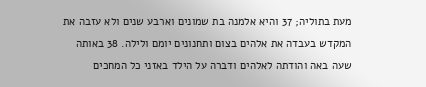מעת בתוליה; 37 והיא אלמנה בת שמונים וארבע שנים ולא עזבה את המקדש בעבדה את אלהים בצום ותחנונים יומם ולילה. 38 באותה שעה באה והודתה לאלהים ודברה על הילד באזני כל המחכים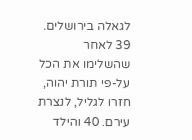לגאלה בירושלים.
39 לאחר שהשלימו את הכל על-פי תורת יהוה, חזרו לגליל, לנצרת עירם. 40 והילד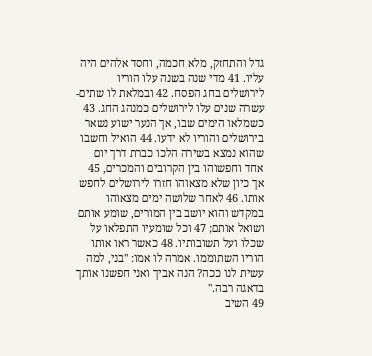גדל והתחזק, מלא חכמה, וחסד אלהים היה עליו. 41 מדי שנה בשנה עלו הוריו לירושלים בחג הפסח. 42 ובמלאת לו שתים-עשרה שנים עלו לירושלים כמנהג החג. 43 כשמלאו הימים שבו, אך הנער ישוע נשאר בירושלים והוריו לא ידעו. 44 הואיל וחשבו שהוא נמצא בשירה הלכו כברת דרך יום אחד וחפשוהו בין הקרובים והמכרים, 45 אך כיון שלא מצאוהו חזרו לירושלים לחפש אותו. 46 לאחר שלושה ימים מצאוהו במקדש והוא יושב בין המורים, שומע אותם ושואל אותם; 47 וכל שומעיו התפלאו על שכלו ועל תשובותיו. 48 כאשר ראו אותו הוריו השתוממו. אמרה לו אמו: "בני, למה עשית לנו ככה? הנה אביך ואני חפשנו אותך בדאגה רבה."
49 השיב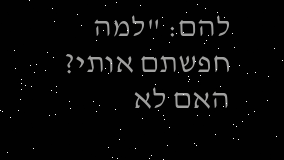להם: "למה חפשתם אותי? האם לא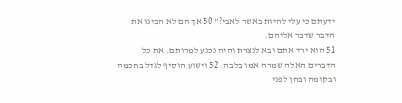ידעתם כי עלי להיות באשר לאבי?" 50 אך הם לא הבינו את הדבר שדבר אליהם.
51 הוא ירד אתם ובא לנצרת והיה נכנע למרותם. את כל הדברים האלה שמרה אמו בלבה. 52 וישוע הוסיף לגדל בחכמה ובקומה ובחן לפני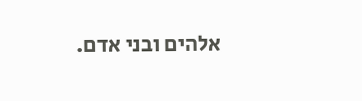אלהים ובני אדם.